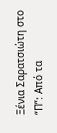Ξένια Σαρατσιώτη στο “Π”: Από τα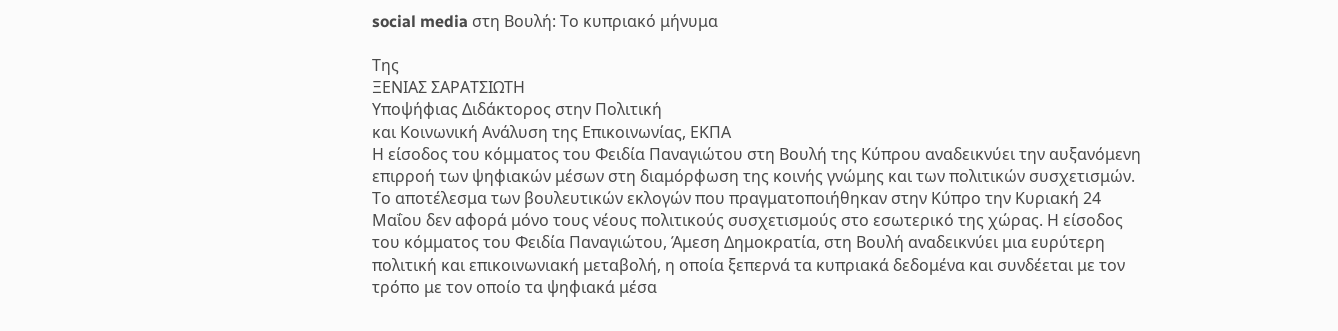social media στη Βουλή: Το κυπριακό μήνυμα

Της
ΞΕΝΙΑΣ ΣΑΡΑΤΣΙΩΤΗ
Υποψήφιας Διδάκτορος στην Πολιτική
και Κοινωνική Ανάλυση της Επικοινωνίας, ΕΚΠΑ
Η είσοδος του κόμματος του Φειδία Παναγιώτου στη Βουλή της Κύπρου αναδεικνύει την αυξανόμενη επιρροή των ψηφιακών μέσων στη διαμόρφωση της κοινής γνώμης και των πολιτικών συσχετισμών.
Το αποτέλεσμα των βουλευτικών εκλογών που πραγματοποιήθηκαν στην Κύπρο την Κυριακή 24 Μαΐου δεν αφορά μόνο τους νέους πολιτικούς συσχετισμούς στο εσωτερικό της χώρας. Η είσοδος του κόμματος του Φειδία Παναγιώτου, Άμεση Δημοκρατία, στη Βουλή αναδεικνύει μια ευρύτερη πολιτική και επικοινωνιακή μεταβολή, η οποία ξεπερνά τα κυπριακά δεδομένα και συνδέεται με τον τρόπο με τον οποίο τα ψηφιακά μέσα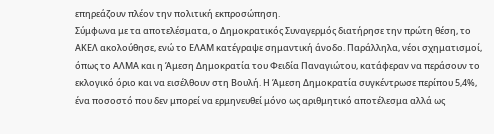επηρεάζουν πλέον την πολιτική εκπροσώπηση.
Σύμφωνα με τα αποτελέσματα, ο Δημοκρατικός Συναγερμός διατήρησε την πρώτη θέση, το ΑΚΕΛ ακολούθησε, ενώ το ΕΛΑΜ κατέγραψε σημαντική άνοδο. Παράλληλα, νέοι σχηματισμοί, όπως το ΑΛΜΑ και η Άμεση Δημοκρατία του Φειδία Παναγιώτου, κατάφεραν να περάσουν το εκλογικό όριο και να εισέλθουν στη Βουλή. Η Άμεση Δημοκρατία συγκέντρωσε περίπου 5,4%, ένα ποσοστό που δεν μπορεί να ερμηνευθεί μόνο ως αριθμητικό αποτέλεσμα αλλά ως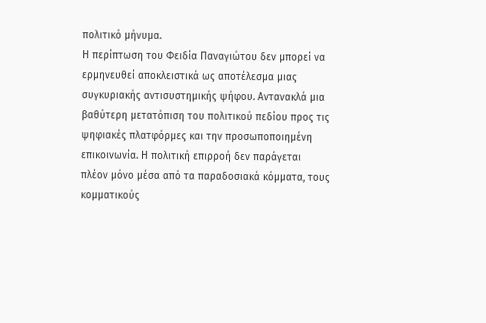πολιτικό μήνυμα.
Η περίπτωση του Φειδία Παναγιώτου δεν μπορεί να ερμηνευθεί αποκλειστικά ως αποτέλεσμα μιας συγκυριακής αντισυστημικής ψήφου. Αντανακλά μια βαθύτερη μετατόπιση του πολιτικού πεδίου προς τις ψηφιακές πλατφόρμες και την προσωποποιημένη επικοινωνία. Η πολιτική επιρροή δεν παράγεται πλέον μόνο μέσα από τα παραδοσιακά κόμματα, τους κομματικούς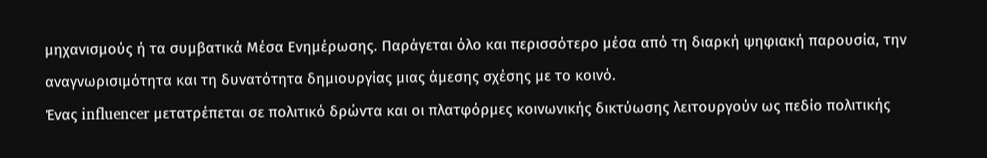μηχανισμούς ή τα συμβατικά Μέσα Ενημέρωσης. Παράγεται όλο και περισσότερο μέσα από τη διαρκή ψηφιακή παρουσία, την αναγνωρισιμότητα και τη δυνατότητα δημιουργίας μιας άμεσης σχέσης με το κοινό.
Ένας influencer μετατρέπεται σε πολιτικό δρώντα και οι πλατφόρμες κοινωνικής δικτύωσης λειτουργούν ως πεδίο πολιτικής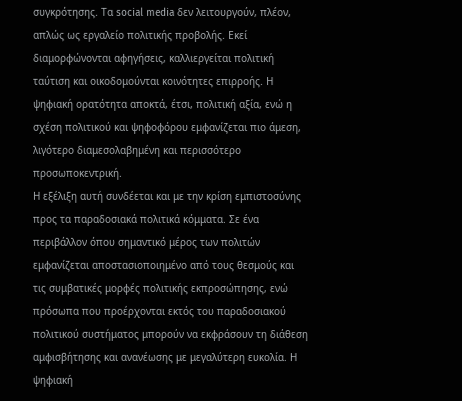συγκρότησης. Τα social media δεν λειτουργούν, πλέον, απλώς ως εργαλείο πολιτικής προβολής. Εκεί διαμορφώνονται αφηγήσεις, καλλιεργείται πολιτική ταύτιση και οικοδομούνται κοινότητες επιρροής. Η ψηφιακή ορατότητα αποκτά, έτσι, πολιτική αξία, ενώ η σχέση πολιτικού και ψηφοφόρου εμφανίζεται πιο άμεση, λιγότερο διαμεσολαβημένη και περισσότερο προσωποκεντρική.
Η εξέλιξη αυτή συνδέεται και με την κρίση εμπιστοσύνης προς τα παραδοσιακά πολιτικά κόμματα. Σε ένα περιβάλλον όπου σημαντικό μέρος των πολιτών εμφανίζεται αποστασιοποιημένο από τους θεσμούς και τις συμβατικές μορφές πολιτικής εκπροσώπησης, ενώ πρόσωπα που προέρχονται εκτός του παραδοσιακού πολιτικού συστήματος μπορούν να εκφράσουν τη διάθεση αμφισβήτησης και ανανέωσης με μεγαλύτερη ευκολία. Η ψηφιακή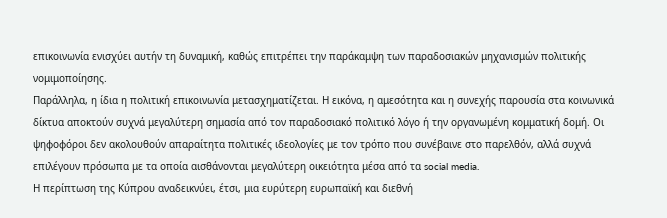επικοινωνία ενισχύει αυτήν τη δυναμική, καθώς επιτρέπει την παράκαμψη των παραδοσιακών μηχανισμών πολιτικής νομιμοποίησης.
Παράλληλα, η ίδια η πολιτική επικοινωνία μετασχηματίζεται. Η εικόνα, η αμεσότητα και η συνεχής παρουσία στα κοινωνικά δίκτυα αποκτούν συχνά μεγαλύτερη σημασία από τον παραδοσιακό πολιτικό λόγο ή την οργανωμένη κομματική δομή. Οι ψηφοφόροι δεν ακολουθούν απαραίτητα πολιτικές ιδεολογίες με τον τρόπο που συνέβαινε στο παρελθόν, αλλά συχνά επιλέγουν πρόσωπα με τα οποία αισθάνονται μεγαλύτερη οικειότητα μέσα από τα social media.
Η περίπτωση της Κύπρου αναδεικνύει, έτσι, μια ευρύτερη ευρωπαϊκή και διεθνή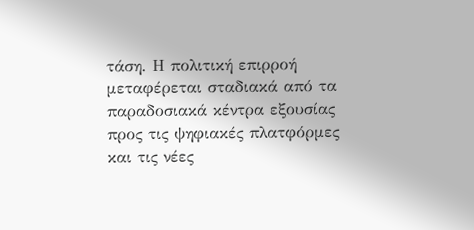τάση. Η πολιτική επιρροή μεταφέρεται σταδιακά από τα παραδοσιακά κέντρα εξουσίας προς τις ψηφιακές πλατφόρμες και τις νέες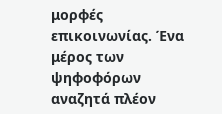μορφές επικοινωνίας. Ένα μέρος των ψηφοφόρων αναζητά πλέον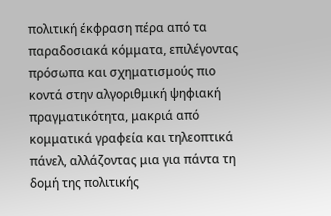πολιτική έκφραση πέρα από τα παραδοσιακά κόμματα, επιλέγοντας πρόσωπα και σχηματισμούς πιο κοντά στην αλγοριθμική ψηφιακή πραγματικότητα, μακριά από κομματικά γραφεία και τηλεοπτικά πάνελ, αλλάζοντας μια για πάντα τη δομή της πολιτικής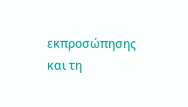εκπροσώπησης και τη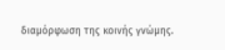διαμόρφωση της κοινής γνώμης.